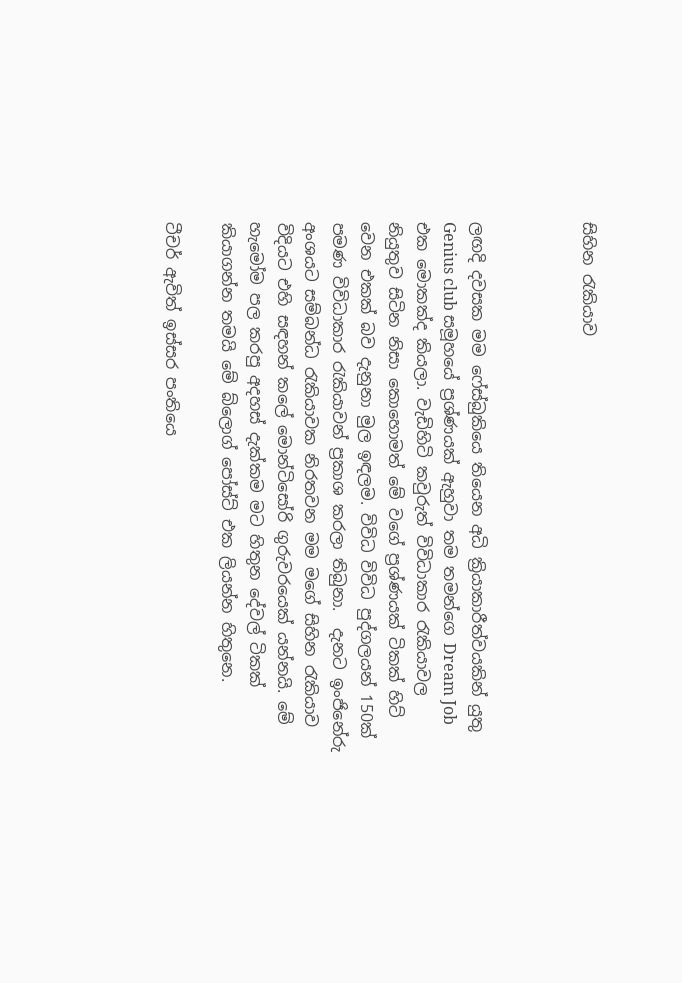සිහින රැකියාව



ලඟදි දවසක මම ෆේස්බුකියෙ තියෙන අධි ක්‍රියාකාරීත්වයකින් යුතු Genius club සමූහයේ ප්‍රශ්ණයක් ඇහුවා තම තමන්ගෙ Dream Job එක මොකක්ද කියලා. වැඩිහිටි කවුරුත් විවිධාකාර රැකියාවල නියුතුව සිටින නිසා කොහොමත් මේ වගේ ප්‍රශ්ණයක් ටිකක් හිට් වෙන එකක් බව දැනුනා මුල ඉඳලම. විවිධ විවිධ පුද්ගලයන් 150ක් පමණ විවිධාකාර රැකියාවන් ප්‍රකාශ කරලා තිබුනා.  දැනට ඉංජිනේරු අංශයට සම්බන්ධ රැකියාවක නිරතවන මම මගේ සිහින රැකියාව විදියට එහි සඳහන් කලේ මොන්ටිසෝරි ගුරුවරයෙක් යන්නයි. මේ හැමෝම පල කරපු අදහස් දැක්කම මට හිතුන දේවල් ටිකක් කියාගන්න තමයි මේ බ්ලොග් පෝස්ට් එක ලියන්න හිතුනෙ.

ටීචර් ඇවිත් ඉස්සර පංතියෙ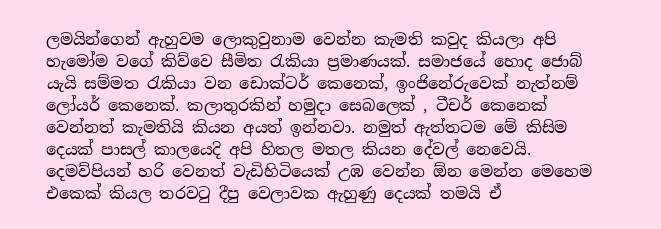ලමයින්ගෙන් ඇහුවම ලොකුවුනාම වෙන්න කැමති කවුද කියලා අපි හැමෝම වගේ කිව්වෙ සීමිත රැකියා ප්‍රමාණයක්. සමාජයේ හොද ජොබ් යැයි සම්මත රැකියා වන ඩොක්ටර් කෙනෙක්, ඉංජිනේරුවෙක් නැත්නම් ලෝයර් කෙනෙක්. කලාතුරකින් හමුදා සෙබලෙක් , ටීචර් කෙනෙක් වෙන්නත් කැමතියි කියන අයත් ඉන්නවා. නමුත් ඇත්තටම මේ කිසිම දෙයක් පාසල් කාලයෙදි අපි හිතල මතල කියන දේවල් නෙවෙයි. දෙමව්පියන් හරි වෙනත් වැඩිහිටියෙක් උඹ වෙන්න ඕන මෙන්න මෙහෙම එකෙක් කියල තරවටු දීපු වෙලාවක ඇහුණු දෙයක් තමයි ඒ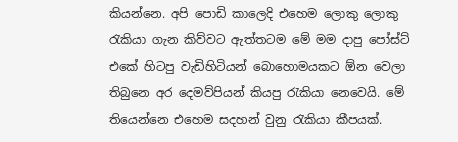කියන්නෙ. අපි පොඩි කාලෙදි එහෙම ලොකු ලොකු රැකියා ගැන කිව්වට ඇත්තටම මේ මම දාපු පෝස්ට් එකේ හිටපු වැඩිහිටියන් බොහොමයකට ඕන වෙලා තිබුනෙ අර දෙමව්පියන් කියපු රැකියා නෙවෙයි. මේ තියෙන්නෙ එහෙම සදහන් වුනු රැකියා කීපයක්.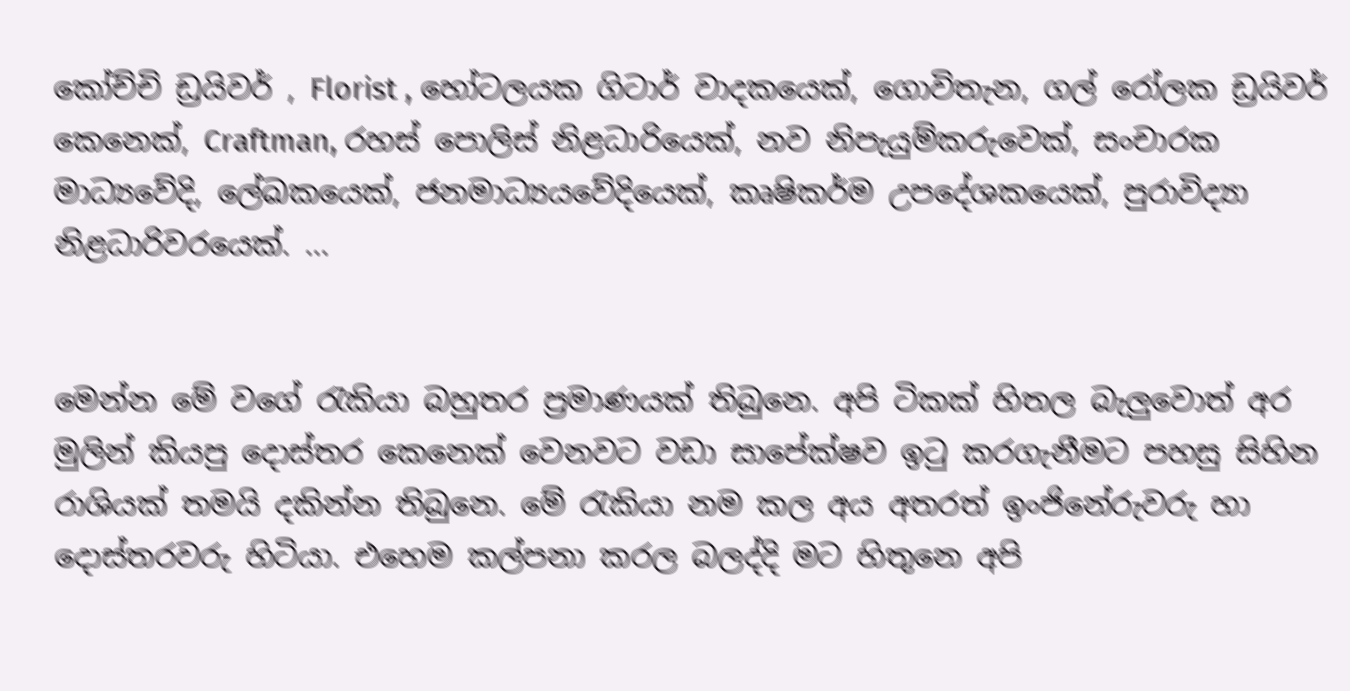කෝච්චි ඩ්‍රයිවර් , Florist , හෝටලයක ගිටාර් වාදකයෙක්, ගොවිතැන, ගල් රෝලක ඩ්‍රයිවර් කෙනෙක්, Craftman, රහස් පොලිස් නිළධාරියෙක්, නව නිපැයුම්කරුවෙක්, සංචාරක මාධ්‍යවේදි, ලේඛකයෙක්, ජනමාධ්‍යයවේදියෙක්, කෘෂිකර්ම උපදේශකයෙක්, පුරාවිද්‍යා නිළධාරිවරයෙක්. ...


මෙන්න මේ වගේ රැකියා බහුතර ප්‍රමාණයක් තිබුනෙ. අපි ටිකක් හිතල බැලුවොත් අර මුලින් කියපු දොස්තර කෙනෙක් වෙනවට වඩා සාපේක්ෂව ඉටු කරගැනීමට පහසු සිහින රාශියක් තමයි දකින්න තිබුනෙ. මේ රැකියා නම කල අය අතරත් ඉංජිනේරුවරු හා දොස්තරවරු හිටියා. එහෙම කල්පනා කරල බලද්දි මට හිතුනෙ අපි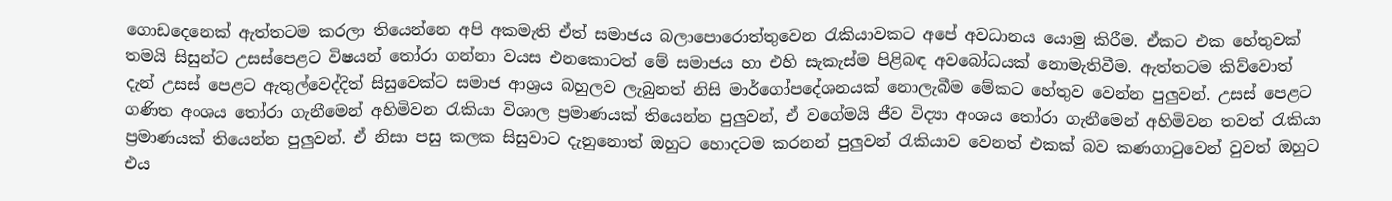ගොඩදෙනෙක් ඇත්තටම කරලා තියෙන්නෙ අපි අකමැති ඒත් සමාජය බලාපොරොත්තුවෙන රැකියාවකට අපේ අවධානය යොමු කිරීම. ඒකට එක හේතුවක් තමයි සිසුන්ට උසස්පෙළට විෂයන් තෝරා ගන්නා වයස එනකොටත් මේ සමාජය හා එහි සැකැස්ම පිළිබඳ අවබෝධයක් නොමැතිවීම. ඇත්තටම කිව්වොත් දැන් උසස් පෙළට ඇතුල්වෙද්දිත් සිසුවෙක්ට සමාජ ආශ්‍රය බහුලව ලැබුනත් නිසි මාර්ගෝපදේශනයක් නොලැබීම මේකට හේතුව වෙන්න පුලුවන්. උසස් පෙළට ගණිත අංශය තෝරා ගැනීමෙන් අහිමිවන රැකියා විශාල ප්‍රමාණයක් තියෙන්න පුලුවන්, ඒ වගේමයි ජීව විද්‍යා අංශය තෝරා ගැනීමෙන් අහිමිවන තවත් රැකියා ප්‍රමාණයක් තියෙන්න පුලුවන්. ඒ නිසා පසු කලක සිසුවාට දැනුනොත් ඔහුට හොදටම කරනන් පුලුවන් රැකියාව වෙනත් එකක් බව කණගාටුවෙන් වුවත් ඔහුට එය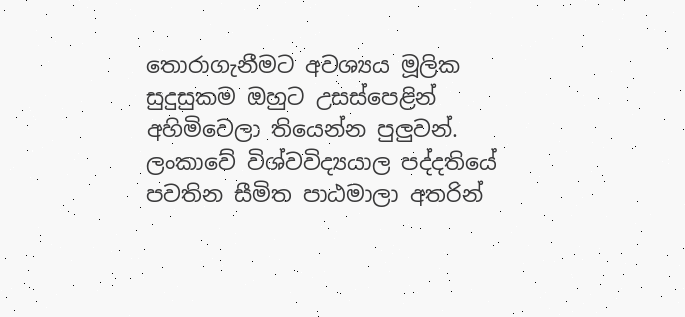තොරාගැනීමට අවශ්‍යය මූලික සුදුසුකම ඔහුට උසස්පෙළින් අහිමිවෙලා තියෙන්න පුලුවන්. ලංකාවේ විශ්වවිද්‍යයාල පද්දතියේ පවතින සීමිත පාඨමාලා අතරින්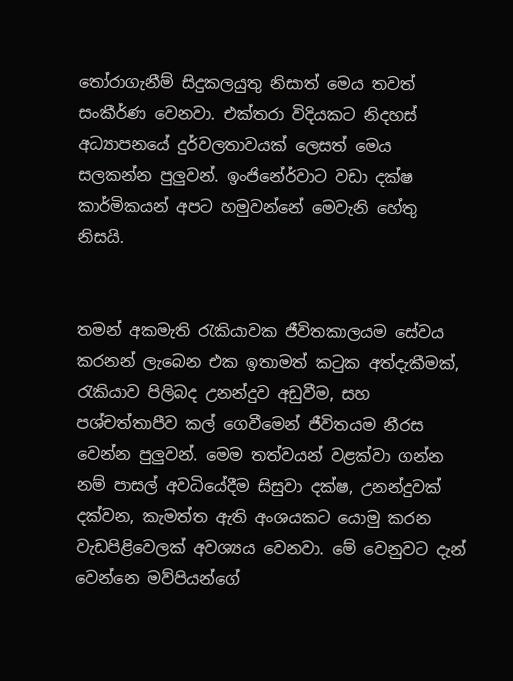තෝරාගැනීම් සිදුකලයුතු නිසාත් මෙය තවත් සංකීර්ණ වෙනවා. එක්තරා විදියකට නිදහස් අධ්‍යාපනයේ දුර්වලතාවයක් ලෙසත් මෙය සලකන්න පුලුවන්. ඉංජිනේර්වාට වඩා දක්ෂ කාර්මිකයන් අපට හමුවන්නේ මෙවැනි හේතු නිසයි.


තමන් අකමැති රැකියාවක ජීවිතකාලයම සේවය කරනන් ලැබෙන එක ඉතාමත් කටුක අත්දැකීමක්, රැකියාව පිලිබද උනන්දුව අඩුවීම, සහ පශ්චත්තාපීව කල් ගෙවීමෙන් ජීවිතයම නීරස වෙන්න පුලුවන්. මෙම තත්වයන් වළක්වා ගන්න නම් පාසල් අවධියේදීම සිසුවා දක්ෂ, උනන්දුවක් දක්වන, කැමත්ත ඇති අංශයකට යොමු කරන වැඩපිළිවෙලක් අවශ්‍යය වෙනවා. මේ වෙනුවට දැන් වෙන්නෙ මව්පියන්ගේ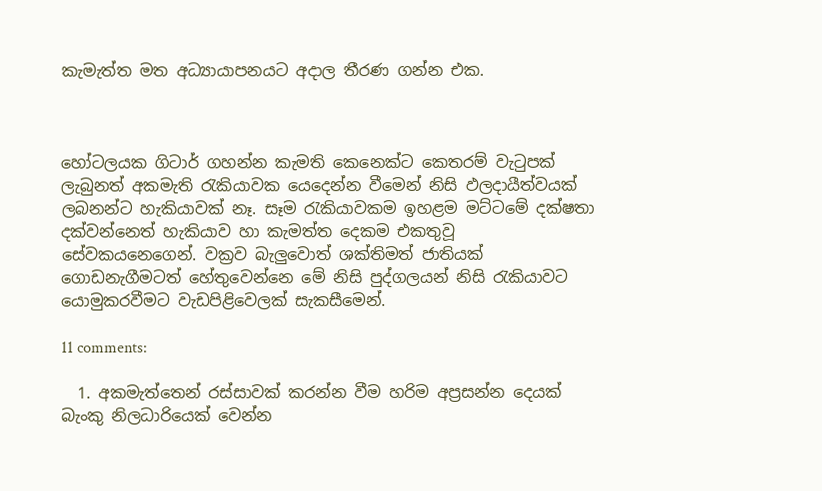කැමැත්ත මත අධ්‍යායාපනයට අදාල තීරණ ගන්න එක.



හෝටලයක ගිටාර් ගහන්න කැමති කෙනෙක්ට කෙතරම් වැටුපක් ලැබුනත් අකමැති රැකියාවක යෙදෙන්න වීමෙන් නිසි ඵලදායීත්වයක් ලබනන්ට හැකියාවක් නෑ. සෑම රැකියාවකම ඉහළම මට්ටමේ දක්ෂතා දක්වන්නෙත් හැකියාව හා කැමත්ත දෙකම එකතුවූ සේවකයනෙගෙන්. වක්‍රව බැලුවොත් ශක්තිමත් ජාතියක් ගොඩනැගීමටත් හේතුවෙන්නෙ මේ නිසි පුද්ගලයන් නිසි රැකියාවට යොමුකරවීමට වැඩපිළිවෙලක් සැකසීමෙන්.

11 comments:

  1. අකමැත්තෙන් රස්සාවක් කරන්න වීම හරිම අප්‍රසන්න දෙයක් බැංකු නිලධාරියෙක් වෙන්න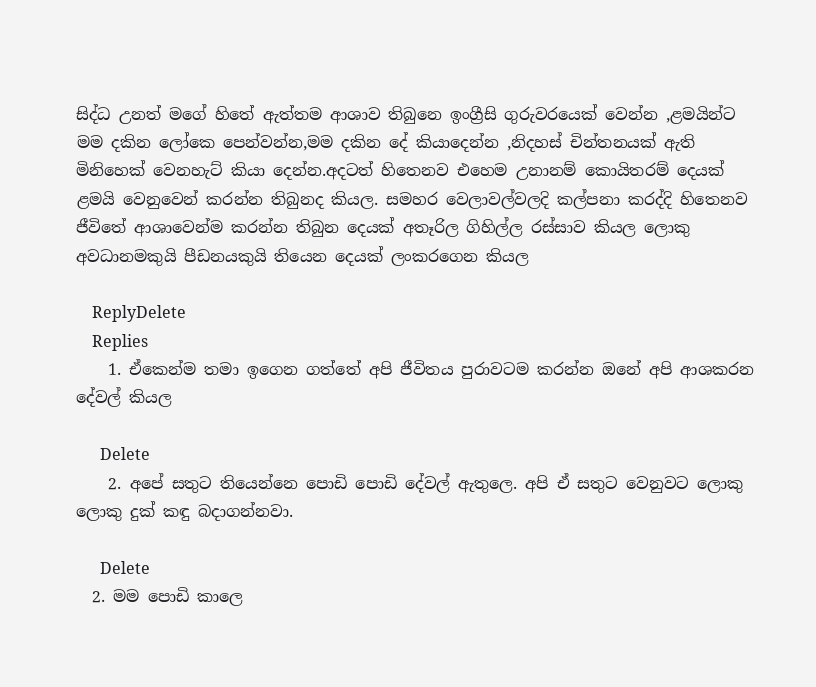සිද්ධ උනත් මගේ හිතේ ඇත්තම ආශාව තිබුනෙ ඉංග්‍රීසි ගුරුවරයෙක් වෙන්න ,ළමයින්ට මම දකින ලෝකෙ පෙන්වන්න,මම දකින දේ කියාදෙන්න ,නිදහස් චින්තනයක් ඇති මිනිහෙක් වෙනහැට් කියා දෙන්න.අදටත් හිතෙනව එහෙම උනානම් කොයිතරම් දෙයක් ළමයි වෙනුවෙන් කරන්න තිබුනද කියල. සමහර වෙලාවල්වලදි කල්පනා කරද්දි හිතෙනව ජීවිතේ ආශාවෙන්ම කරන්න තිබුන දෙයක් අතෑරිල ගිහිල්ල රස්සාව කියල ලොකු අවධානමකුයි පීඩනයකුයි තියෙන දෙයක් ලංකරගෙන කියල

    ReplyDelete
    Replies
    1. ඒකෙන්ම තමා ඉගෙන ගත්තේ අපි ජීවිතය පුරාවටම කරන්න ඔනේ අපි ආශකරන දේවල් කියල

      Delete
    2. අපේ සතුට තියෙන්නෙ පොඩි පොඩි දේවල් ඇතුලෙ. අපි ඒ සතුට වෙනුවට ලොකු ලොකු දුක් කඳු බදාගන්නවා.

      Delete
  2. මම පොඩි කාලෙ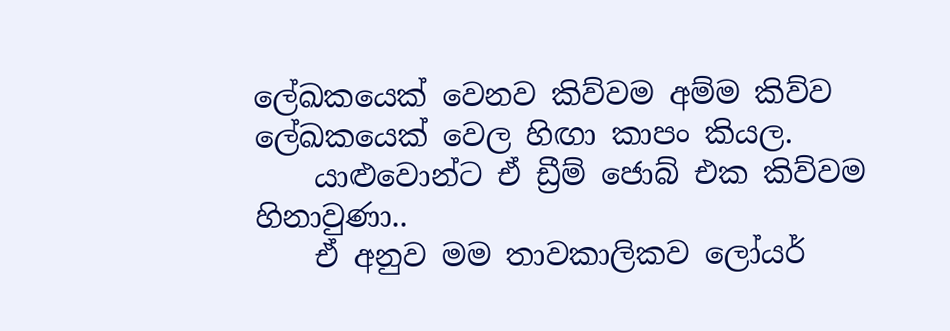ලේඛකයෙක් වෙනව කිව්වම අම්ම කිව්ව ලේඛකයෙක් වෙල හිඟා කාපං කියල.
    යාළුවොන්ට ඒ ඩ්‍රීම් ජොබ් එක කිව්වම හිනාවුණා..
    ඒ අනුව මම තාවකාලිකව ලෝයර්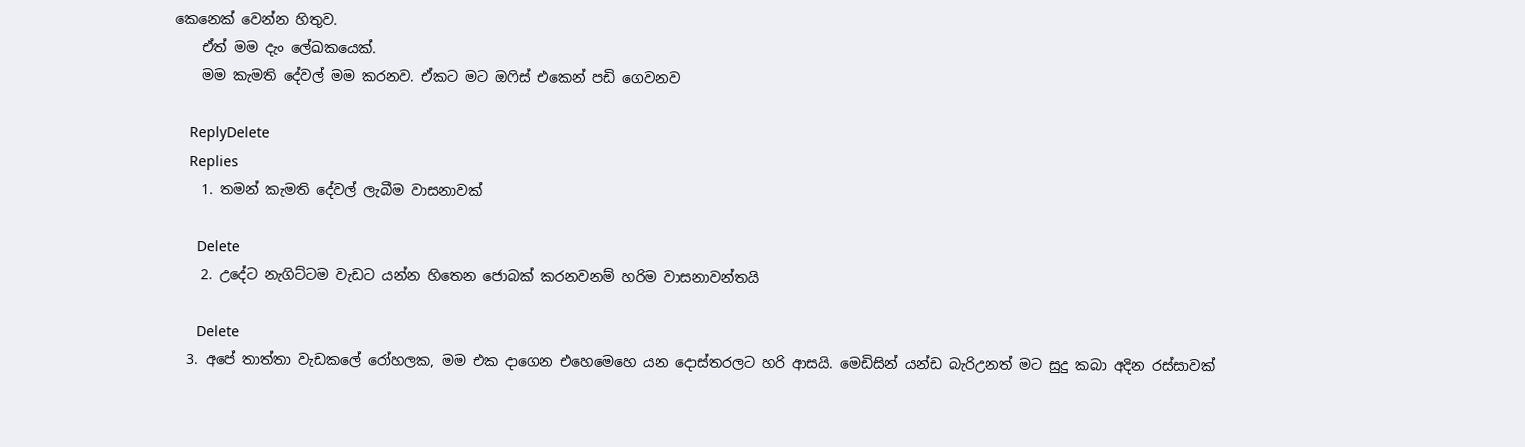කෙනෙක් වෙන්න හිතුව.
    ඒත් මම දැං ලේඛකයෙක්.
    මම කැමති දේවල් මම කරනව. ඒකට මට ඔෆිස් එකෙන් පඩි ගෙවනව

    ReplyDelete
    Replies
    1. තමන් කැමති දේවල් ලැබීම වාසනාවක්

      Delete
    2. උදේට නැගිට්ටම වැඩට යන්න හිතෙන ජොබක් කරනවනම් හරිම වාසනාවන්තයි

      Delete
  3. අපේ තාත්තා වැඩකලේ රෝහලක, මම එක දාගෙන එහෙමෙහෙ යන දොස්තරලට හරි ආසයි. මෙඩිසින් යන්ඩ බැරිඋනත් මට සුදු කබා අදින රස්සාවක්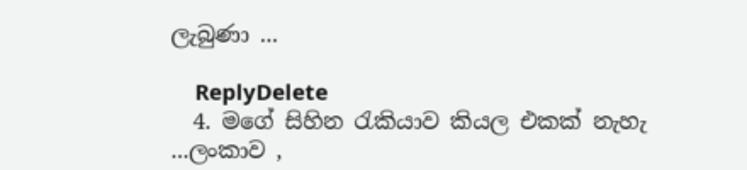ලැබුණා ...

    ReplyDelete
  4. මගේ සිහින රැකියාව කියල එකක් නැහැ ...ලංකාව ,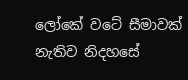ලෝකේ වටේ සීමාවක් නැතිව නිදහසේ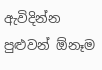ඇවිදින්න පුළුවන් ඕනෑම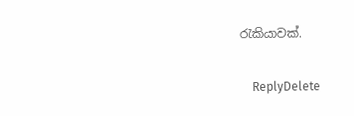රැකියාවක්.

    ReplyDelete